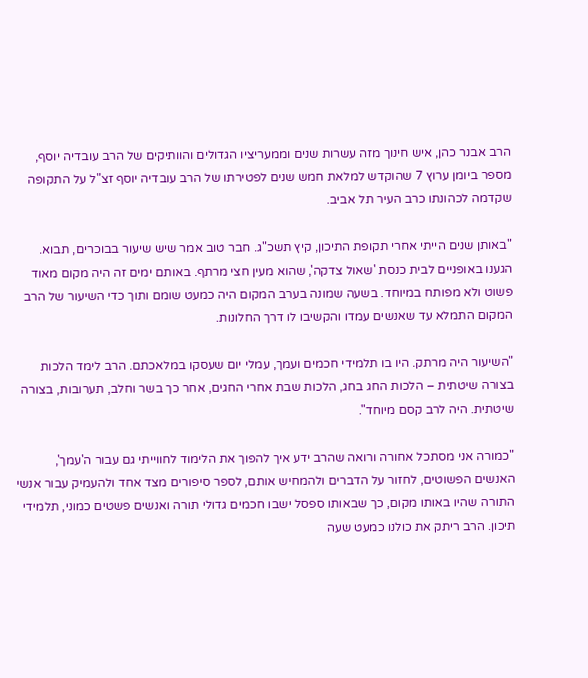הרב אבנר כהן, איש חינוך מזה עשרות שנים וממעריציו הגדולים והוותיקים של הרב עובדיה יוסף, מספר ביומן ערוץ 7 שהוקדש למלאת חמש שנים לפטירתו של הרב עובדיה יוסף זצ"ל על התקופה שקדמה לכהונתו כרב העיר תל אביב.

"באותן שנים הייתי אחרי תקופת התיכון, קיץ תשכ"ג. חבר טוב אמר שיש שיעור בבוכרים, תבוא. הגענו באופניים לבית כנסת 'שאול צדקה', שהוא מעין חצי מרתף. באותם ימים זה היה מקום מאוד פשוט ולא מפותח במיוחד. בשעה שמונה בערב המקום היה כמעט שומם ותוך כדי השיעור של הרב המקום התמלא עד שאנשים עמדו והקשיבו לו דרך החלונות.

"השיעור היה מרתק. היו בו תלמידי חכמים ועמך, עמלי יום שעסקו במלאכתם. הרב לימד הלכות בצורה שיטתית – הלכות החג בחג, הלכות שבת אחרי החגים, אחר כך בשר וחלב, תערובות, בצורה שיטתית. היה לרב קסם מיוחד".

"כמורה אני מסתכל אחורה ורואה שהרב ידע איך להפוך את הלימוד לחווייתי גם עבור ה'עמך', האנשים הפשוטים, לחזור על הדברים ולהמחיש אותם, לספר סיפורים מצד אחד ולהעמיק עבור אנשי התורה שהיו באותו מקום, כך שבאותו ספסל ישבו חכמים גדולי תורה ואנשים פשטים כמוני, תלמידי תיכון. הרב ריתק את כולנו כמעט שעה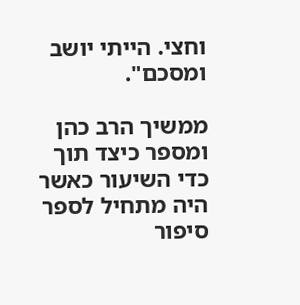וחצי. הייתי יושב ומסכם".

ממשיך הרב כהן ומספר כיצד תוך כדי השיעור כאשר היה מתחיל לספר סיפור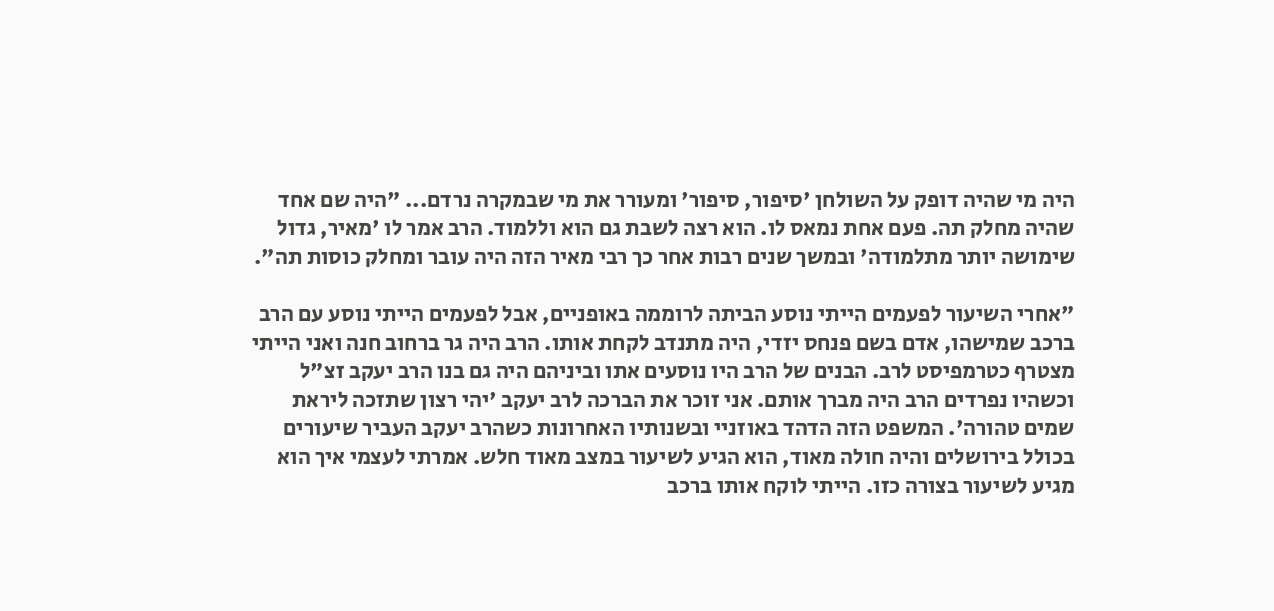היה מי שהיה דופק על השולחן 'סיפור, סיפור' ומעורר את מי שבמקרה נרדם... "היה שם אחד שהיה מחלק תה. פעם אחת נמאס לו. הוא רצה לשבת גם הוא וללמוד. הרב אמר לו 'מאיר, גדול שימושה יותר מתלמודה' ובמשך שנים רבות אחר כך רבי מאיר הזה היה עובר ומחלק כוסות תה".

"אחרי השיעור לפעמים הייתי נוסע הביתה לרוממה באופניים, אבל לפעמים הייתי נוסע עם הרב ברכב שמישהו, אדם בשם פנחס יזדי, היה מתנדב לקחת אותו. הרב היה גר ברחוב חנה ואני הייתי מצטרף כטרמפיסט לרב. הבנים של הרב היו נוסעים אתו וביניהם היה גם בנו הרב יעקב זצ"ל וכשהיו נפרדים הרב היה מברך אותם. אני זוכר את הברכה לרב יעקב 'יהי רצון שתזכה ליראת שמים טהורה'. המשפט הזה הדהד באוזניי ובשנותיו האחרונות כשהרב יעקב העביר שיעורים בכולל בירושלים והיה חולה מאוד, הוא הגיע לשיעור במצב מאוד חלש. אמרתי לעצמי איך הוא מגיע לשיעור בצורה כזו. הייתי לוקח אותו ברכב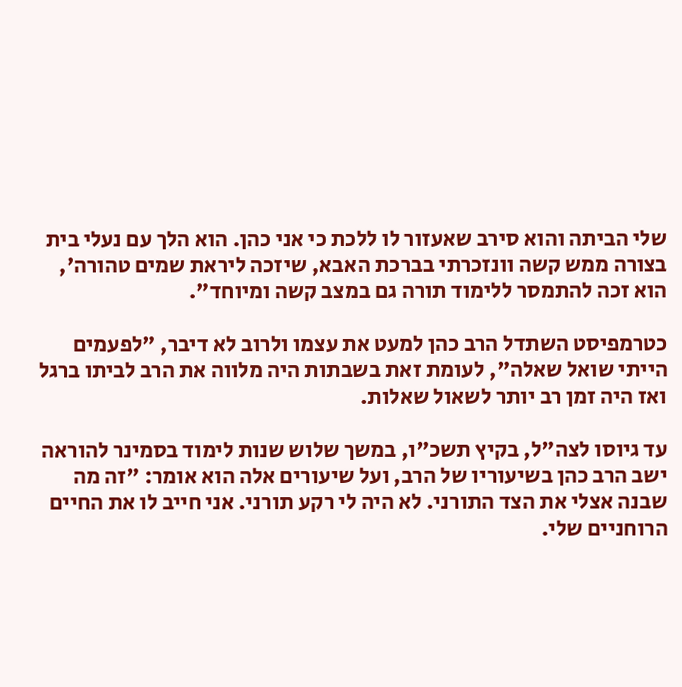שלי הביתה והוא סירב שאעזור לו ללכת כי אני כהן. הוא הלך עם נעלי בית בצורה ממש קשה וונזכרתי בברכת האבא, שיזכה ליראת שמים טהורה', הוא זכה להתמסר ללימוד תורה גם במצב קשה ומיוחד".

כטרמפיסט השתדל הרב כהן למעט את עצמו ולרוב לא דיבר, "לפעמים הייתי שואל שאלה", לעומת זאת בשבתות היה מלווה את הרב לביתו ברגל ואז היה זמן רב יותר לשאול שאלות.

עד גיוסו לצה"ל, בקיץ תשכ"ו, במשך שלוש שנות לימוד בסמינר להוראה ישב הרב כהן בשיעוריו של הרב, ועל שיעורים אלה הוא אומר: "זה מה שבנה אצלי את הצד התורני. לא היה לי רקע תורני. אני חייב לו את החיים הרוחניים שלי.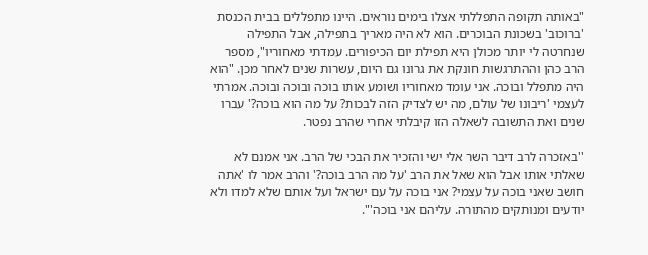"באותה תקופה התפללתי אצלו בימים נוראים. היינו מתפללים בבית הכנסת 'ברוכוב' בשכונת הבוכרים. הוא לא היה מאריך בתפילה, אבל התפילה שנחרטה לי יותר מכולן היא תפילת יום הכיפורים. עמדתי מאחוריו", מספר הרב כהן וההתרגשות חונקת את גרונו גם היום, עשרות שנים לאחר מכן. "הוא היה מתפלל ובוכה. אני עומד מאחוריו ושומע אותו בוכה ובוכה ובוכה. אמרתי לעצמי 'ריבונו של עולם, מה יש לצדיק הזה לבכות? על מה הוא בוכה?' עברו שנים ואת התשובה לשאלה הזו קיבלתי אחרי שהרב נפטר.

''באזכרה לרב דיבר השר אלי ישי והזכיר את הבכי של הרב. אני אמנם לא שאלתי אותו אבל הוא שאל את הרב 'על מה הרב בוכה?' והרב אמר לו 'אתה חושב שאני בוכה על עצמי? אני בוכה על עם ישראל ועל אותם שלא למדו ולא יודעים ומנותקים מהתורה. עליהם אני בוכה'".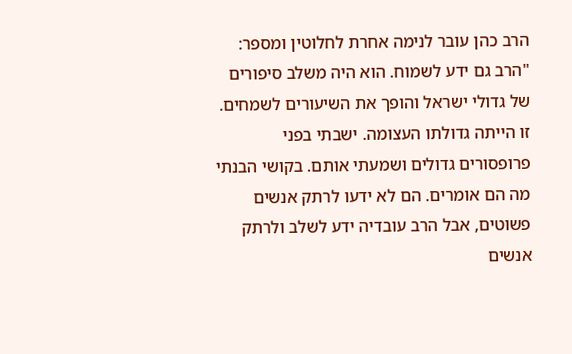הרב כהן עובר לנימה אחרת לחלוטין ומספר: "הרב גם ידע לשמוח. הוא היה משלב סיפורים של גדולי ישראל והופך את השיעורים לשמחים. זו הייתה גדולתו העצומה. ישבתי בפני פרופסורים גדולים ושמעתי אותם. בקושי הבנתי מה הם אומרים. הם לא ידעו לרתק אנשים פשוטים, אבל הרב עובדיה ידע לשלב ולרתק אנשים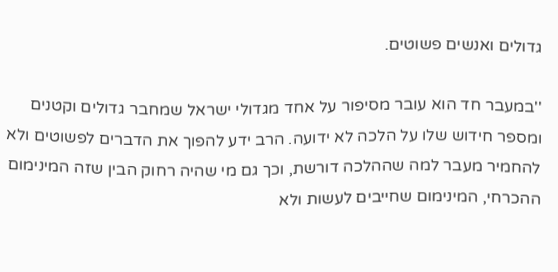גדולים ואנשים פשוטים.

''במעבר חד הוא עובר מסיפור על אחד מגדולי ישראל שמחבר גדולים וקטנים ומספר חידוש שלו על הלכה לא ידועה. הרב ידע להפוך את הדברים לפשוטים ולא להחמיר מעבר למה שההלכה דורשת, וכך גם מי שהיה רחוק הבין שזה המינימום ההכרחי, המינימום שחייבים לעשות ולא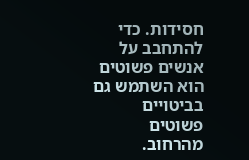חסידות. כדי להתחבב על אנשים פשוטים הוא השתמש גם בביטויים פשוטים מהרחוב.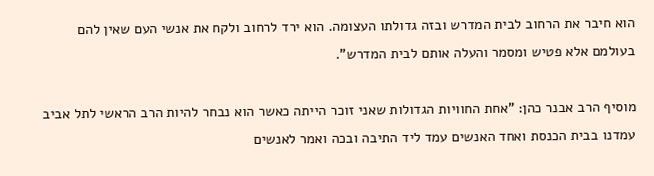הוא חיבר את הרחוב לבית המדרש ובזה גדולתו העצומה. הוא ירד לרחוב ולקח את אנשי העם שאין להם בעולמם אלא פטיש ומסמר והעלה אותם לבית המדרש".

מוסיף הרב אבנר כהן: "אחת החוויות הגדולות שאני זוכר הייתה כאשר הוא נבחר להיות הרב הראשי לתל אביב עמדנו בבית הכנסת ואחד האנשים עמד ליד התיבה ובכה ואמר לאנשים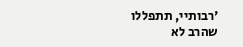'רבותיי, תתפללו שהרב לא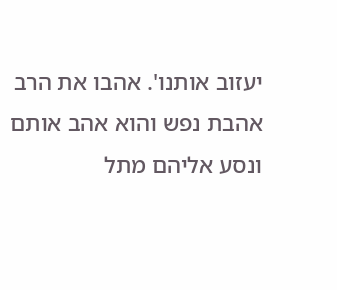יעזוב אותנו'. אהבו את הרב אהבת נפש והוא אהב אותם ונסע אליהם מתל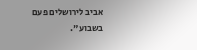אביב לירושלים פעם בשבוע".